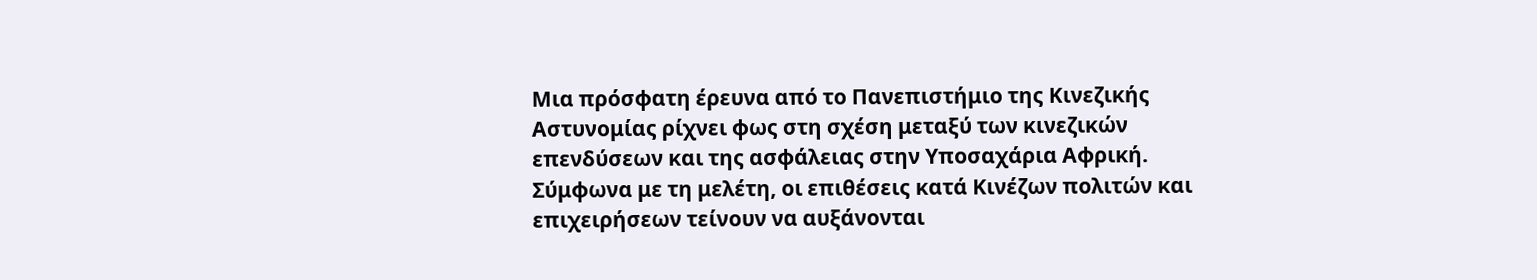Μια πρόσφατη έρευνα από το Πανεπιστήμιο της Κινεζικής Αστυνομίας ρίχνει φως στη σχέση μεταξύ των κινεζικών επενδύσεων και της ασφάλειας στην Υποσαχάρια Αφρική. Σύμφωνα με τη μελέτη, οι επιθέσεις κατά Κινέζων πολιτών και επιχειρήσεων τείνουν να αυξάνονται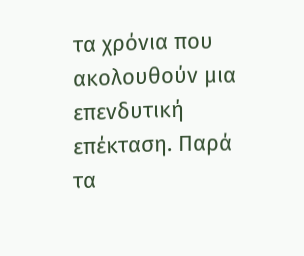τα χρόνια που ακολουθούν μια επενδυτική επέκταση. Παρά τα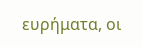ευρήματα, οι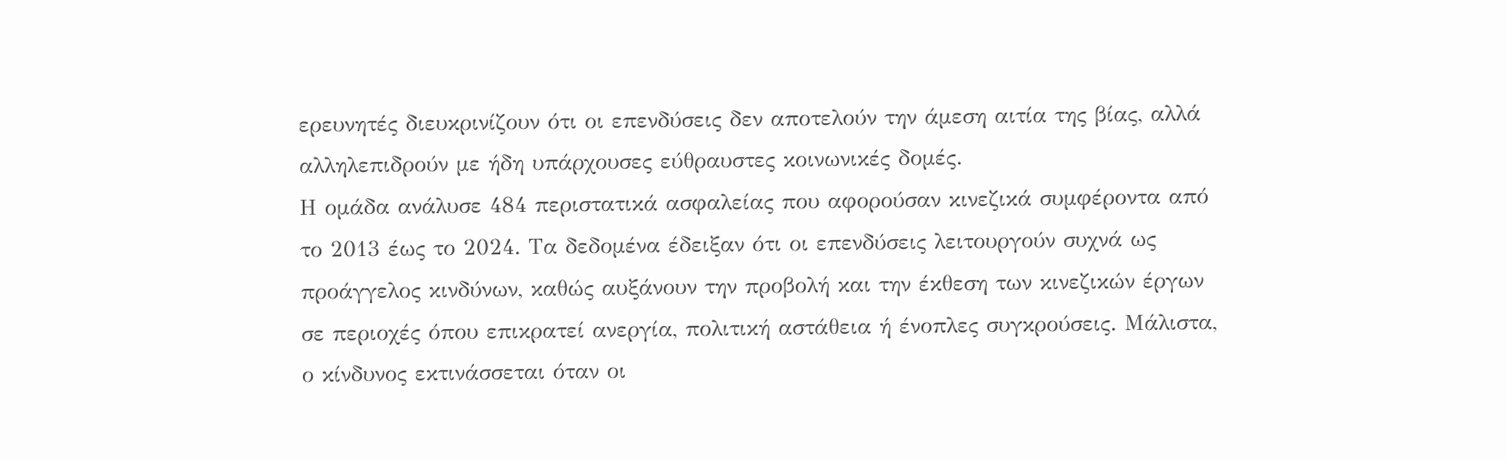ερευνητές διευκρινίζουν ότι οι επενδύσεις δεν αποτελούν την άμεση αιτία της βίας, αλλά αλληλεπιδρούν με ήδη υπάρχουσες εύθραυστες κοινωνικές δομές.
Η ομάδα ανάλυσε 484 περιστατικά ασφαλείας που αφορούσαν κινεζικά συμφέροντα από το 2013 έως το 2024. Τα δεδομένα έδειξαν ότι οι επενδύσεις λειτουργούν συχνά ως προάγγελος κινδύνων, καθώς αυξάνουν την προβολή και την έκθεση των κινεζικών έργων σε περιοχές όπου επικρατεί ανεργία, πολιτική αστάθεια ή ένοπλες συγκρούσεις. Μάλιστα, ο κίνδυνος εκτινάσσεται όταν οι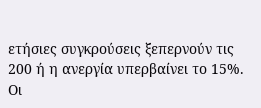ετήσιες συγκρούσεις ξεπερνούν τις 200 ή η ανεργία υπερβαίνει το 15%.
Οι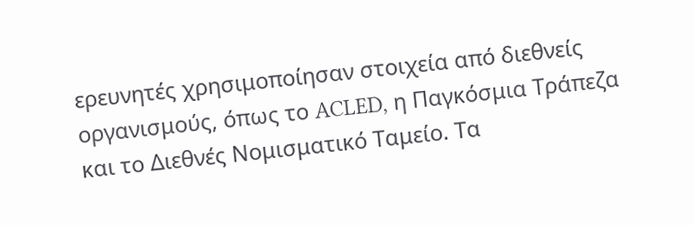ερευνητές χρησιμοποίησαν στοιχεία από διεθνείς οργανισμούς, όπως το ACLED, η Παγκόσμια Τράπεζα και το Διεθνές Νομισματικό Ταμείο. Τα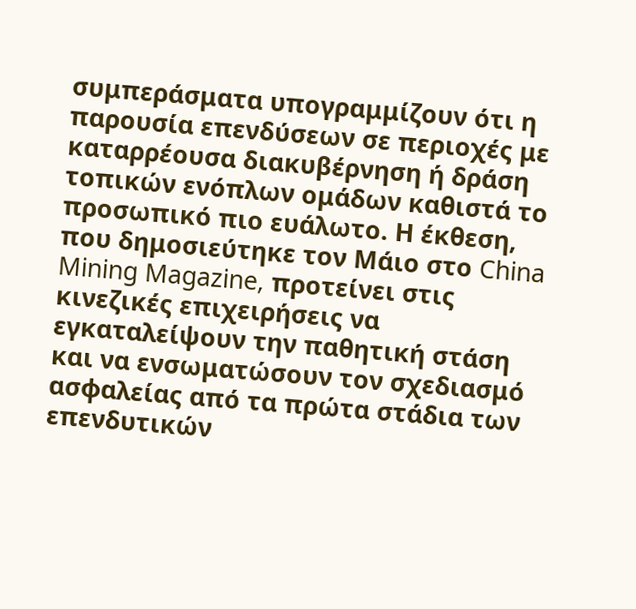συμπεράσματα υπογραμμίζουν ότι η παρουσία επενδύσεων σε περιοχές με καταρρέουσα διακυβέρνηση ή δράση τοπικών ενόπλων ομάδων καθιστά το προσωπικό πιο ευάλωτο. Η έκθεση, που δημοσιεύτηκε τον Μάιο στο China Mining Magazine, προτείνει στις κινεζικές επιχειρήσεις να εγκαταλείψουν την παθητική στάση και να ενσωματώσουν τον σχεδιασμό ασφαλείας από τα πρώτα στάδια των επενδυτικών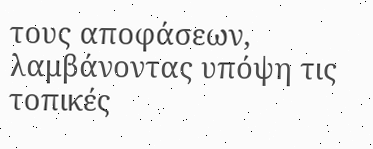τους αποφάσεων, λαμβάνοντας υπόψη τις τοπικές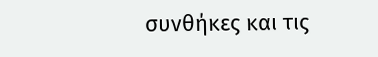συνθήκες και τις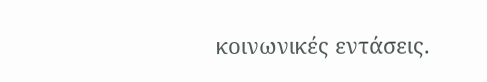κοινωνικές εντάσεις.